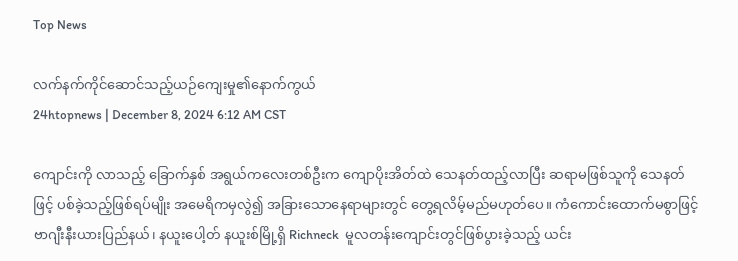Top News

လက်နက်ကိုင်ဆောင်သည့်ယဉ်ကျေးမှု၏နောက်ကွယ်
24htopnews | December 8, 2024 6:12 AM CST

ကျောင်းကို လာသည့် ခြောက်နှစ် အရွယ်ကလေးတစ်ဦးက ကျောပိုးအိတ်ထဲ သေနတ်ထည့်လာပြီး ဆရာမဖြစ်သူကို သေနတ်ဖြင့် ပစ်ခဲ့သည့်ဖြစ်ရပ်မျိုး အမေရိကမှလွဲ၍ အခြားသောနေရာများတွင် တွေ့ရလိမ့်မည်မဟုတ်ပေ။ ကံကောင်းထောက်မစွာဖြင့် ဗာဂျီးနီးယားပြည်နယ်၊ နယူးပေါ့တ် နယူးစ်မြို့ရှိ Richneck  မူလတန်းကျောင်းတွင်ဖြစ်ပွားခဲ့သည့် ယင်း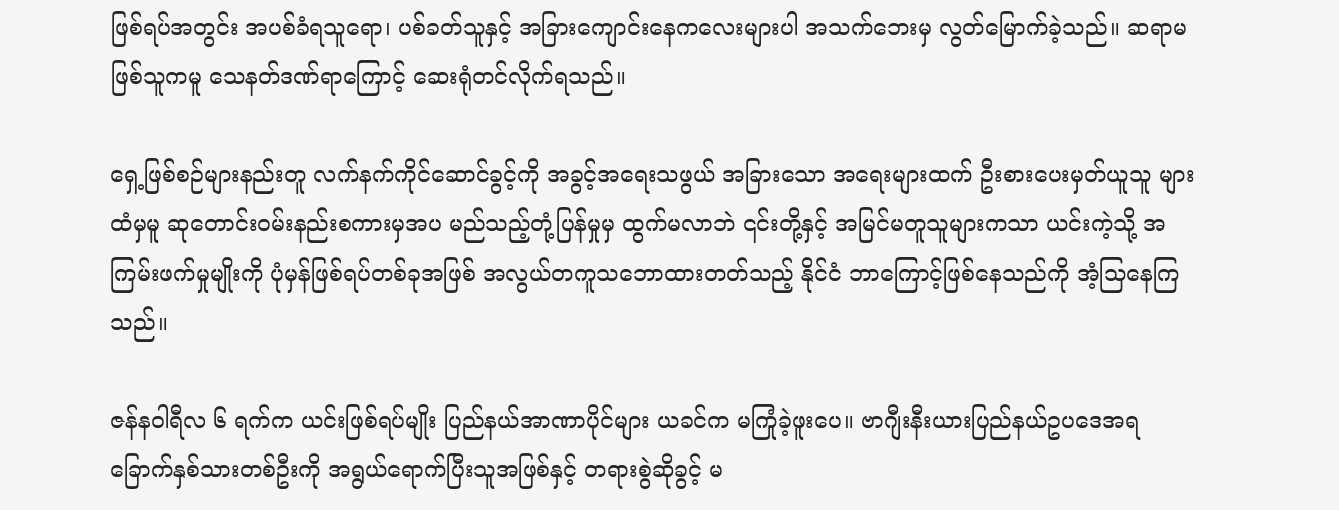ဖြစ်ရပ်အတွင်း အပစ်ခံရသူရော၊ ပစ်ခတ်သူနှင့် အခြားကျောင်းနေကလေးများပါ အသက်ဘေးမှ လွတ်မြောက်ခဲ့သည်။ ဆရာမဖြစ်သူကမူ သေနတ်ဒဏ်ရာကြောင့် ဆေးရုံတင်လိုက်ရသည်။

ရှေ့ဖြစ်စဉ်များနည်းတူ လက်နက်ကိုင်ဆောင်ခွင့်ကို အခွင့်အရေးသဖွယ် အခြားသော အရေးများထက် ဦးစားပေးမှတ်ယူသူ များထံမှမူ ဆုတောင်းဝမ်းနည်းစကားမှအပ မည်သည့်တုံ့ပြန်မှုမှ ထွက်မလာဘဲ ၎င်းတို့နှင့် အမြင်မတူသူများကသာ ယင်းကဲ့သို့ အကြမ်းဖက်မှုမျိုးကို ပုံမှန်ဖြစ်ရပ်တစ်ခုအဖြစ် အလွယ်တကူသဘောထားတတ်သည့် နိုင်ငံ ဘာကြောင့်ဖြစ်နေသည်ကို အံ့သြနေကြသည်။

ဇန်နဝါရီလ ၆ ရက်က ယင်းဖြစ်ရပ်မျိုး ပြည်နယ်အာဏာပိုင်များ ယခင်က မကြုံခဲ့ဖူးပေ။ ဗာဂျီးနီးယားပြည်နယ်ဥပဒေအရ ခြောက်နှစ်သားတစ်ဦးကို အရွယ်ရောက်ပြီးသူအဖြစ်နှင့် တရားစွဲဆိုခွင့် မ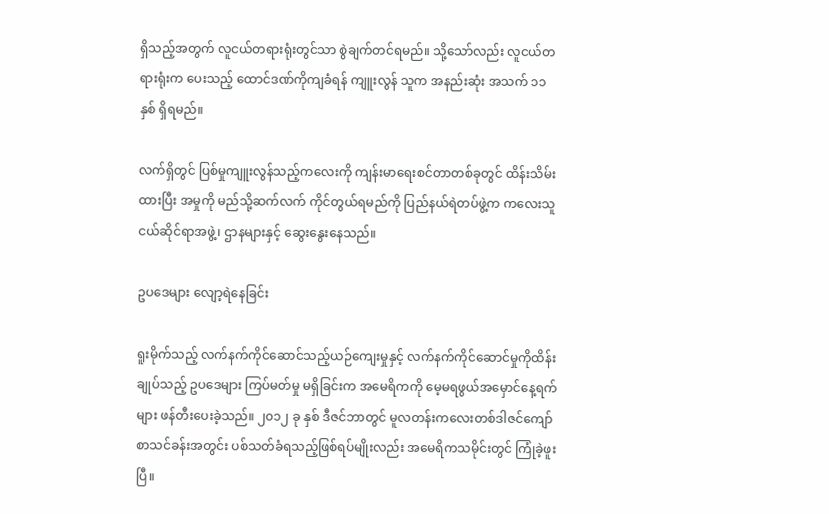ရှိသည့်အတွက် လူငယ်တရားရုံးတွင်သာ စွဲချက်တင်ရမည်။ သို့သော်လည်း လူငယ်တရားရုံးက ပေးသည့် ထောင်ဒဏ်ကိုကျခံရန် ကျူးလွန် သူက အနည်းဆုံး အသက် ၁၁ နှစ် ရှိရမည်။

လက်ရှိတွင် ပြစ်မှုကျူးလွန်သည့်ကလေးကို ကျန်းမာရေးစင်တာတစ်ခုတွင် ထိန်းသိမ်းထားပြီး အမှုကို မည်သို့ဆက်လက် ကိုင်တွယ်ရမည်ကို ပြည်နယ်ရဲတပ်ဖွဲ့က ကလေးသူငယ်ဆိုင်ရာအဖွဲ့၊ ဌာနများနှင့် ဆွေးနွေးနေသည်။

ဥပဒေများ လျော့ရဲနေခြင်း

ရူးမိုက်သည့် လက်နက်ကိုင်ဆောင်သည့်ယဉ်ကျေးမှုနှင့် လက်နက်ကိုင်ဆောင်မှုကိုထိန်းချုပ်သည့် ဥပဒေများ ကြပ်မတ်မှု မရှိခြင်းက အမေရိကကို မေ့မရဖွယ်အမှောင်နေ့ရက်များ ဖန်တီးပေးခဲ့သည်။ ၂၀၁၂ ခု နှစ် ဒီဇင်ဘာတွင် မူလတန်းကလေးတစ်ဒါဇင်ကျော် စာသင်ခန်းအတွင်း ပစ်သတ်ခံရသည့်ဖြစ်ရပ်မျိုးလည်း အမေရိကသမိုင်းတွင် ကြုံခဲ့ဖူးပြီ။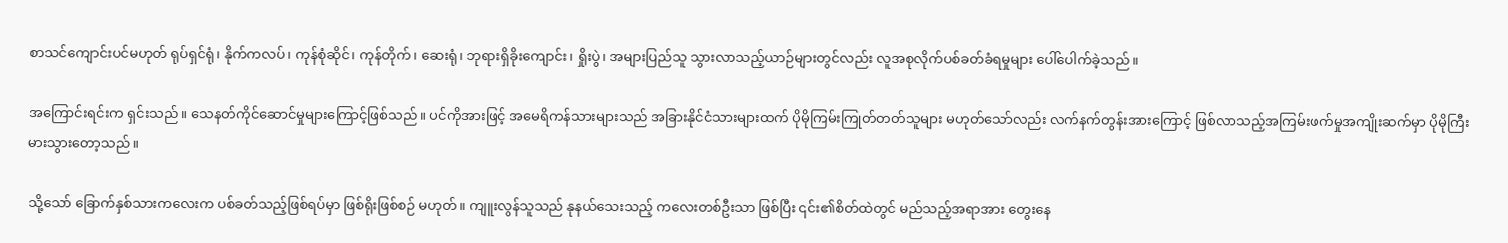စာသင်ကျောင်းပင်မဟုတ် ရုပ်ရှင်ရုံ၊ နိုက်ကလပ်၊ ကုန်စုံဆိုင်၊ ကုန်တိုက်၊ ဆေးရုံ၊ ဘုရားရှိခိုးကျောင်း၊ ရှိုးပွဲ၊ အများပြည်သူ သွားလာသည့်ယာဉ်များတွင်လည်း လူအစုလိုက်ပစ်ခတ်ခံရမှုများ ပေါ်ပေါက်ခဲ့သည်။

အကြောင်းရင်းက ရှင်းသည်။ သေနတ်ကိုင်ဆောင်မှုများကြောင့်ဖြစ်သည်။ ပင်ကိုအားဖြင့် အမေရိကန်သားများသည် အခြားနိုင်ငံသားများထက် ပိုမိုကြမ်းကြုတ်တတ်သူများ မဟုတ်သော်လည်း လက်နက်တွန်းအားကြောင့် ဖြစ်လာသည့်အကြမ်းဖက်မှုအကျိုးဆက်မှာ ပိုမိုကြီးမားသွားတော့သည်။

သို့သော် ခြောက်နှစ်သားကလေးက ပစ်ခတ်သည့်ဖြစ်ရပ်မှာ ဖြစ်ရိုးဖြစ်စဉ် မဟုတ်။ ကျူးလွန်သူသည် နုနယ်သေးသည့် ကလေးတစ်ဦးသာ ဖြစ်ပြီး ၎င်း၏စိတ်ထဲတွင် မည်သည့်အရာအား တွေးနေ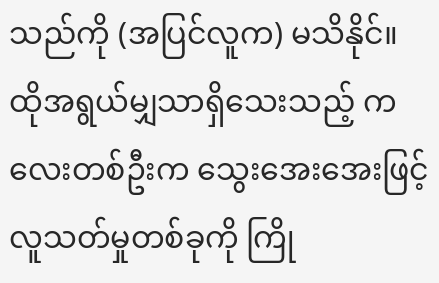သည်ကို (အပြင်လူက) မသိနိုင်။ ထိုအရွယ်မျှသာရှိသေးသည့် ကလေးတစ်ဦးက သွေးအေးအေးဖြင့် လူသတ်မှုတစ်ခုကို ကြို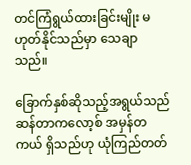တင်ကြံရွယ်ထားခြင်းမျိုး မဟုတ်နိုင်သည်မှာ သေချာသည်။

ခြောက်နှစ်ဆိုသည့်အရွယ်သည် ဆန်တာကလော့စ် အမှန်တကယ် ရှိသည်ဟု ယုံကြည်တတ်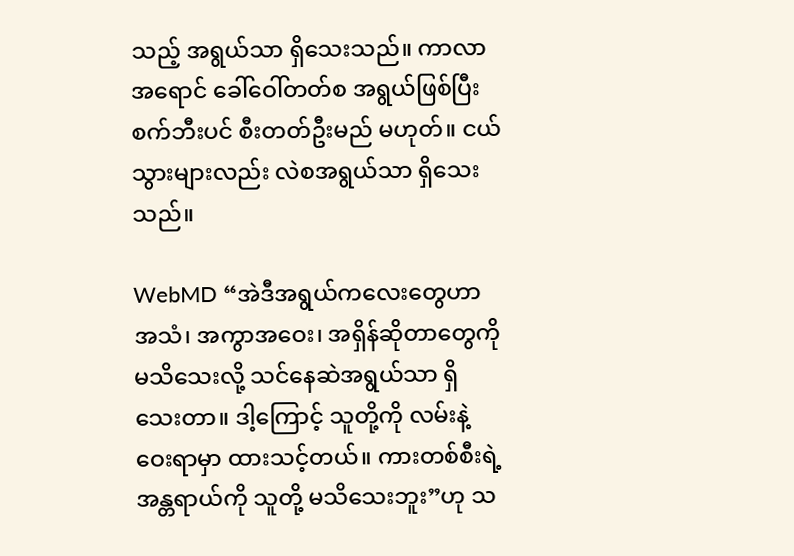သည့် အရွယ်သာ ရှိသေးသည်။ ကာလာအရောင် ခေါ်ဝေါ်တတ်စ အရွယ်ဖြစ်ပြီး စက်ဘီးပင် စီးတတ်ဦးမည် မဟုတ်။ ငယ်သွားများလည်း လဲစအရွယ်သာ ရှိသေးသည်။

WebMD “အဲဒီအရွယ်ကလေးတွေဟာ အသံ၊ အကွာအဝေး၊ အရှိန်ဆိုတာတွေကို မသိသေးလို့ သင်နေဆဲအရွယ်သာ ရှိသေးတာ။ ဒါ့ကြောင့် သူတို့ကို လမ်းနဲ့ ဝေးရာမှာ ထားသင့်တယ်။ ကားတစ်စီးရဲ့အန္တရာယ်ကို သူတို့ မသိသေးဘူး”ဟု သ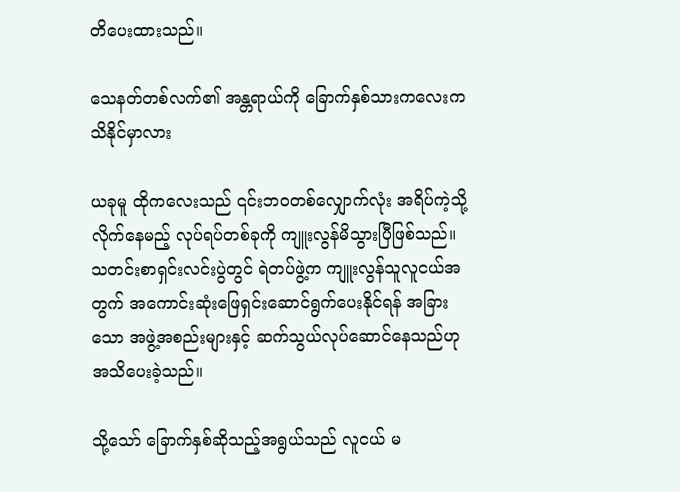တိပေးထားသည်။

သေနတ်တစ်လက်၏ အန္တရာယ်ကို ခြောက်နှစ်သားကလေးက သိနိုင်မှာလား

ယခုမူ ထိုကလေးသည် ၎င်းဘဝတစ်လျှောက်လုံး အရိပ်ကဲ့သို့လိုက်နေမည့် လုပ်ရပ်တစ်ခုကို ကျူးလွန်မိသွားပြီဖြစ်သည်။ သတင်းစာရှင်းလင်းပွဲတွင် ရဲတပ်ဖွဲ့က ကျူးလွန်သူလူငယ်အတွက် အကောင်းဆုံးဖြေရှင်းဆောင်ရွက်ပေးနိုင်ရန် အခြားသော အဖွဲ့အစည်းများနှင့် ဆက်သွယ်လုပ်ဆောင်နေသည်ဟု အသိပေးခဲ့သည်။

သို့သော် ခြောက်နှစ်ဆိုသည့်အရွယ်သည် လူငယ် မ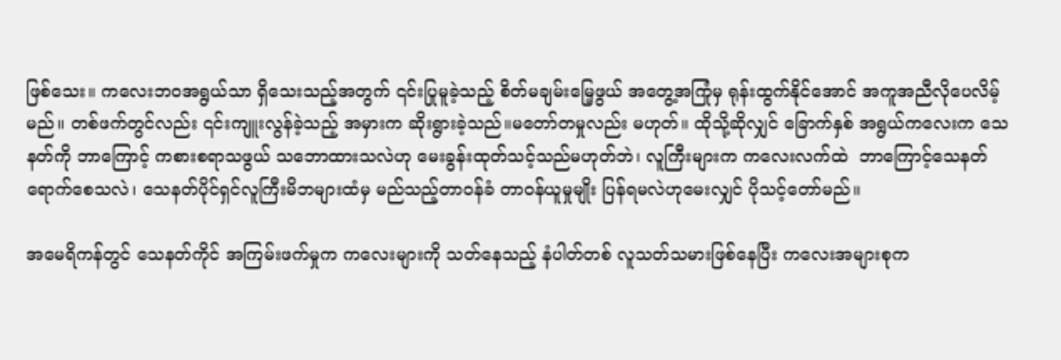ဖြစ်သေး။ ကလေးဘဝအရွယ်သာ ရှိသေးသည့်အတွက် ၎င်းပြုမူခဲ့သည့် စိတ်မချမ်းမြေ့ဖွယ် အတွေ့အကြုံမှ ရုန်းထွက်နိုင်အောင် အကူအညီလိုပေလိမ့်မည်။ တစ်ဖက်တွင်လည်း ၎င်းကျူးလွန်ခဲ့သည့် အမှားက ဆိုးရွားခဲ့သည်။မတော်တမှုလည်း မဟုတ်။ ထိုသို့ဆိုလျှင် ခြောက်နှစ် အရွယ်ကလေးက သေနတ်ကို ဘာကြောင့် ကစားစရာသဖွယ် သဘောထားသလဲဟု မေးခွန်းထုတ်သင့်သည်မဟုတ်ဘဲ၊ လူကြီးများက ကလေးလက်ထဲ  ဘာကြောင့်သေနတ် ရောက်စေသလဲ၊ သေနတ်ပိုင်ရှင်လူကြီးမိဘများထံမှ မည်သည့်တာဝန်ခံ တာဝန်ယူမှုမျိုး ပြန်ရမလဲဟုမေးလျှင် ပိုသင့်တော်မည်။

အမေရိကန်တွင် သေနတ်ကိုင် အကြမ်းဖက်မှုက ကလေးများကို သတ်နေသည့် နံပါတ်တစ် လူသတ်သမားဖြစ်နေပြီး ကလေးအများစုက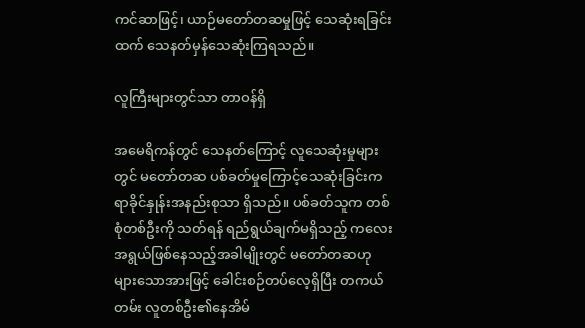ကင်ဆာဖြင့်၊ ယာဉ်မတော်တဆမှုဖြင့် သေဆုံးရခြင်းထက် သေနတ်မှန်သေဆုံးကြရသည်။

လူကြီးများတွင်သာ တာဝန်ရှိ

အမေရိကန်တွင် သေနတ်ကြောင့် လူသေဆုံးမှုများတွင် မတော်တဆ ပစ်ခတ်မှုကြောင့်သေဆုံးခြင်းက ရာခိုင်နှုန်းအနည်းစုသာ ရှိသည်။ ပစ်ခတ်သူက တစ်စုံတစ်ဦးကို သတ်ရန် ရည်ရွယ်ချက်မရှိသည့် ကလေးအရွယ်ဖြစ်နေသည့်အခါမျိုးတွင် မတော်တဆဟု များသောအားဖြင့် ခေါင်းစဉ်တပ်လေ့ရှိပြီး တကယ်တမ်း လူတစ်ဦး၏နေအိမ်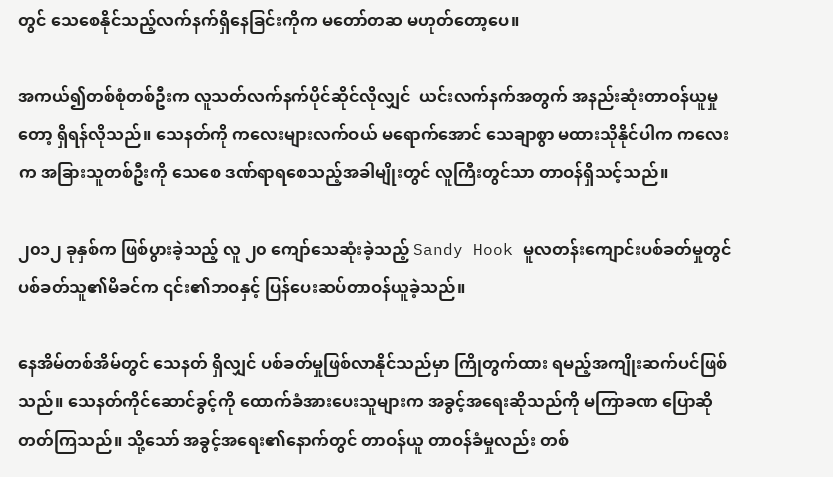တွင် သေစေနိုင်သည့်လက်နက်ရှိနေခြင်းကိုက မတော်တဆ မဟုတ်တော့ပေ။

အကယ်၍တစ်စုံတစ်ဦးက လူသတ်လက်နက်ပိုင်ဆိုင်လိုလျှင်  ယင်းလက်နက်အတွက် အနည်းဆုံးတာဝန်ယူမှုတော့ ရှိရန်လိုသည်။ သေနတ်ကို ကလေးများလက်ဝယ် မရောက်အောင် သေချာစွာ မထားသိုနိုင်ပါက ကလေးက အခြားသူတစ်ဦးကို သေစေ ဒဏ်ရာရစေသည့်အခါမျိုးတွင် လူကြီးတွင်သာ တာဝန်ရှိသင့်သည်။

၂၀၁၂ ခုနှစ်က ဖြစ်ပွားခဲ့သည့် လူ ၂၀ ကျော်သေဆုံးခဲ့သည့် Sandy Hook မူလတန်းကျောင်းပစ်ခတ်မှုတွင်  ပစ်ခတ်သူ၏မိခင်က ၎င်း၏ဘဝနှင့် ပြန်ပေးဆပ်တာဝန်ယူခဲ့သည်။

နေအိမ်တစ်အိမ်တွင် သေနတ် ရှိလျှင် ပစ်ခတ်မှုဖြစ်လာနိုင်သည်မှာ ကြိုတွက်ထား ရမည့်အကျိုးဆက်ပင်ဖြစ်သည်။ သေနတ်ကိုင်ဆောင်ခွင့်ကို ထောက်ခံအားပေးသူများက အခွင့်အရေးဆိုသည်ကို မကြာခဏ ပြောဆိုတတ်ကြသည်။ သို့သော် အခွင့်အရေး၏နောက်တွင် တာဝန်ယူ တာဝန်ခံမှုလည်း တစ်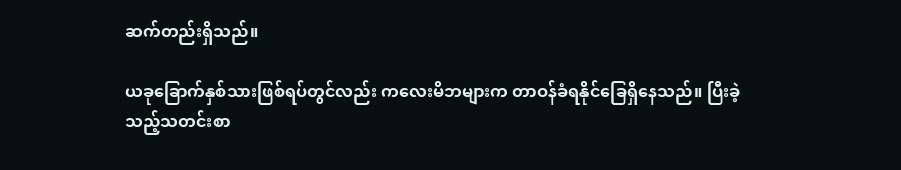ဆက်တည်းရှိသည်။

ယခုခြောက်နှစ်သားဖြစ်ရပ်တွင်လည်း ကလေးမိဘများက တာဝန်ခံရနိုင်ခြေရှိနေသည်။ ပြီးခဲ့သည့်သတင်းစာ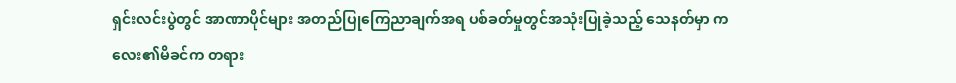ရှင်းလင်းပွဲတွင် အာဏာပိုင်များ အတည်ပြုကြေညာချက်အရ ပစ်ခတ်မှုတွင်အသုံးပြုခဲ့သည့် သေနတ်မှာ ကလေး၏မိခင်က တရား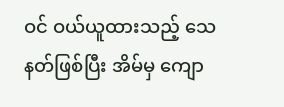ဝင် ဝယ်ယူထားသည့် သေနတ်ဖြစ်ပြီး အိမ်မှ ကျော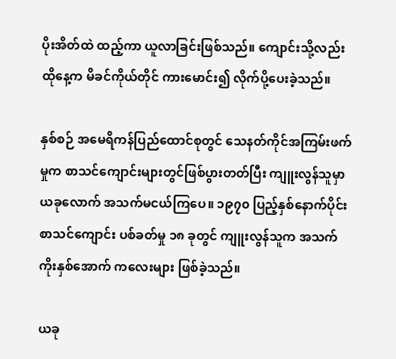ပိုးအိတ်ထဲ ထည့်ကာ ယူလာခြင်းဖြစ်သည်။ ကျောင်းသို့လည်း ထိုနေ့က မိခင်ကိုယ်တိုင် ကားမောင်း၍ လိုက်ပို့ပေးခဲ့သည်။

နှစ်စဉ် အမေရိကန်ပြည်ထောင်စုတွင် သေနတ်ကိုင်အကြမ်းဖက်မှုက စာသင်ကျောင်းများတွင်ဖြစ်ပွားတတ်ပြီး ကျူးလွန်သူမှာ ယခုလောက် အသက်မငယ်ကြပေ။ ၁၉၇၀ ပြည့်နှစ်နောက်ပိုင်း စာသင်ကျောင်း ပစ်ခတ်မှု ၁၈ ခုတွင် ကျူးလွန်သူက အသက် ကိုးနှစ်အောက် ကလေးများ ဖြစ်ခဲ့သည်။

ယခု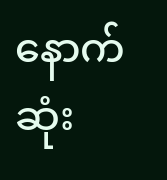နောက်ဆုံး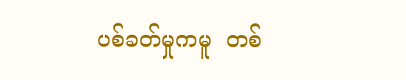ပစ်ခတ်မှုကမူ  တစ်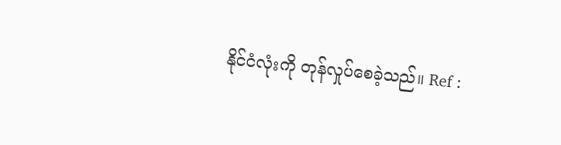နိုင်ငံလုံးကို တုန်လှုပ်စေခဲ့သည်။ Ref :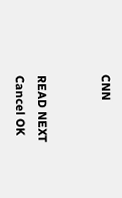CNN


READ NEXT
Cancel OK